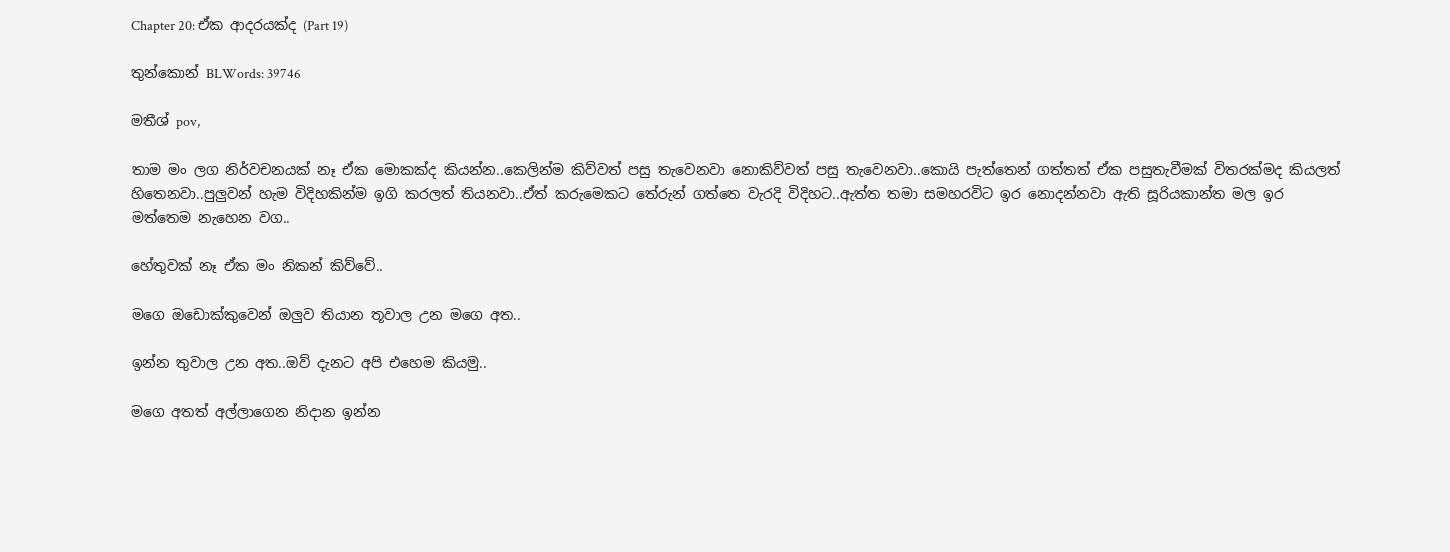Chapter 20: ඒක ආදරයක්ද (Part 19)

තුන්කොන් BLWords: 39746

මතීශ් pov,

තාම මං ලග නිර්වචනයක් නෑ ඒක මොකක්ද කියන්න..කෙලින්ම කිව්වත් පසු තැවෙනවා නොකිව්වත් පසු තැවෙනවා..කොයි පැත්තෙන් ගත්තත් ඒක පසුතැවීමක් විතරක්මද කියලත් හිතෙනවා..පුලුවන් හැම විදිහකින්ම ඉගි කරලත් තියනවා..ඒත් කරුමෙකට තේරුන් ගත්තෙ වැරදි විදිහට..ඇත්ත තමා සමහරවිට ඉර නොදන්නවා ඇති සූරියකාන්ත මල ඉර මත්තෙම නැහෙන වග..

හේතුවක් නෑ ඒක මං නිකන් කිව්වේ..

මගෙ ඔඩොක්කුවෙන් ඔලුව තියාන තූවාල උන මගෙ අත..

ඉන්න තුවාල උන අත..ඔව් දැනට අපි එහෙම කියමු..

මගෙ අතත් අල්ලාගෙන නිදාන ඉන්න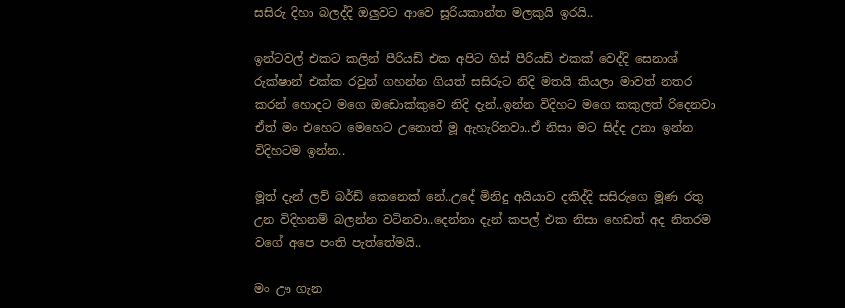සසිරු දිහා බලද්දි ඔලුවට ආවෙ සූරියකාන්ත මලකුයි ඉරයි..

ඉන්ටවල් එකට කලින් පීරියඩ් එක අපිට හිස් පීරියඩ් එකක් වෙද්දි සෙනාශ් රුක්ෂාන් එක්ක රවුන් ගහන්න ගියත් සසිරුට නිදි මතයි කියලා මාවත් නතර කරන් හොදට මගෙ ඔඩොක්කුවෙ නිදි දැන්..ඉන්න විදිහට මගෙ කකුලත් රිදෙනවා ඒත් මං එහෙට මෙහෙට උනොත් මූ ඇහැරිනවා..ඒ නිසා මට සිද්ද උනා ඉන්න විදිහටම ඉන්න..

මූත් දැන් ලව් බර්ඩ් කෙනෙක් නේ..උදේ මිනිදු අයියාව දකිද්දි සසිරුගෙ මූණ රතු උන විදිහනම් බලන්න වටිනවා..දෙන්නා දැන් කපල් එක නිසා හෙඩත් අද නිතරම වගේ අපෙ පංති පැත්තේමයි..

මං ඌ ගැන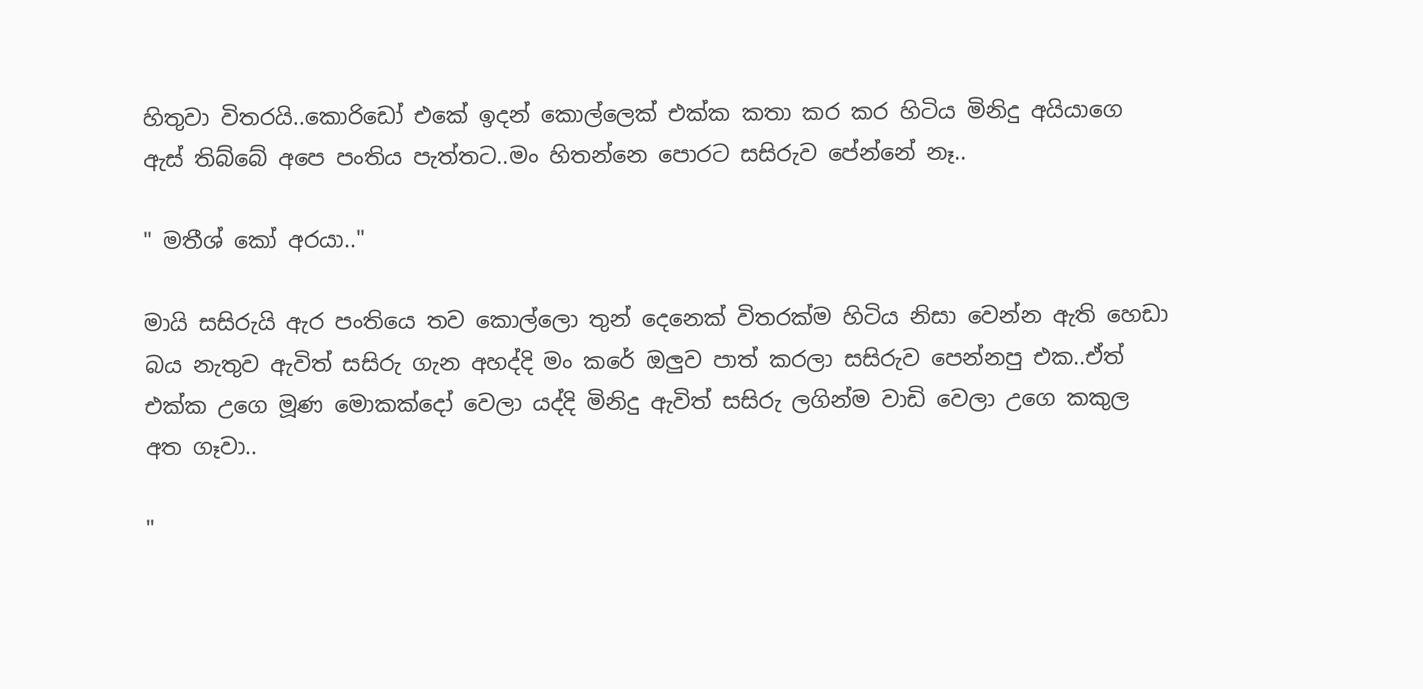හිතුවා විතරයි..කොරිඩෝ එකේ ඉදන් කොල්ලෙක් එක්ක කතා කර කර හිටිය මිනිදු අයියාගෙ ඇස් තිබ්බේ අපෙ පංතිය පැත්තට..මං හිතන්නෙ පොරට සසිරුව පේන්නේ නෑ..

" මතීශ් කෝ අරයා.."

මායි සසිරුයි ඇර පංතියෙ තව කොල්ලො තුන් දෙනෙක් විතරක්ම හිටිය නිසා වෙන්න ඇති හෙඩා බය නැතුව ඇවිත් සසිරු ගැන අහද්දි මං කරේ ඔලුව පාත් කරලා සසිරුව පෙන්නපු එක..ඒත් එක්ක උගෙ මූණ මොකක්දෝ වෙලා යද්දි මිනිදු ඇවිත් සසිරු ලගින්ම වාඩි වෙලා උගෙ කකුල අත ගෑවා..

"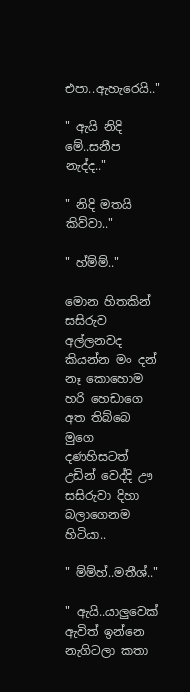එපා..ඇහැරෙයි.."

" ඇයි නිදි මේ..සනීප නැද්ද.."

" නිදි මතයි කිව්වා.."

" හ්ම්ම්.."

මොන හිතකින් සසිරුව අල්ලනවද කියන්න මං දන් නෑ කොහොම හරි හෙඩාගෙ අත තිබ්බෙ මුගෙ දණහිසටත් උඩින් වෙද්දි ඌ සසිරුවා දිහා බලාගෙනම හිටියා..

" ම්ම්හ්..මතීශ්.."

" ඇයි..යාලුවෙක් ඇවිත් ඉන්නෙ නැගිටලා කතා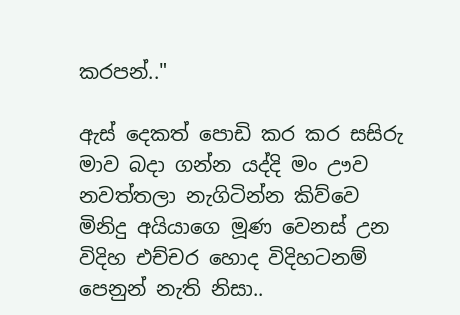කරපන්.."

ඇස් දෙකත් පොඩි කර කර සසිරු මාව බදා ගන්න යද්දි මං ඌව නවත්තලා නැගිටින්න කිව්වෙ මිනිදු අයියාගෙ මූණ වෙනස් උන විදිහ එච්චර හොද විදිහටනම් පෙනුන් නැති නිසා..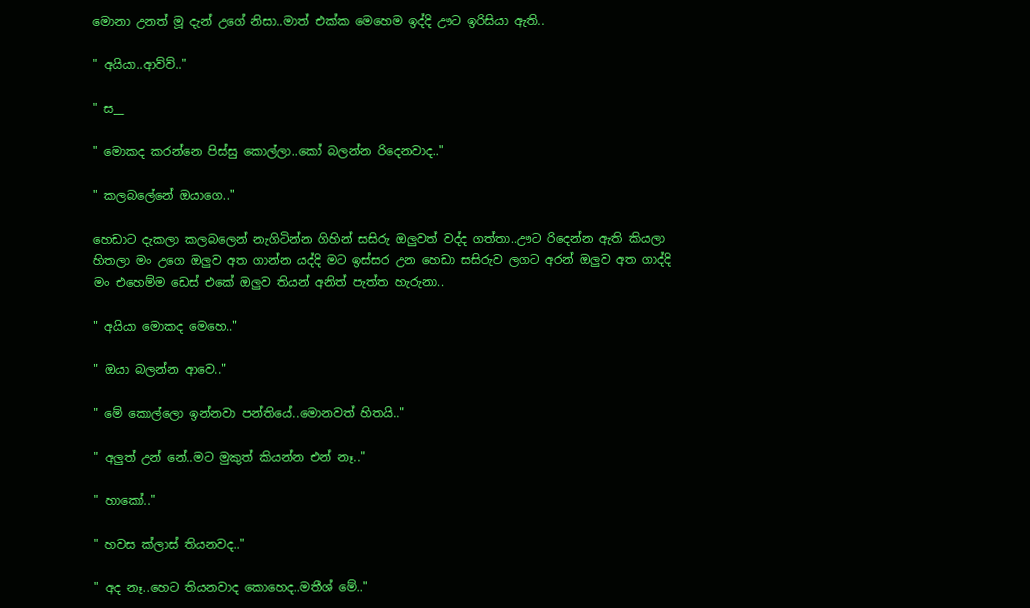මොනා උනත් මූ දැන් උගේ නිසා..මාත් එක්ක මෙහෙම ඉද්දි ඌට ඉරිසියා ඇති..

" අයියා..ආව්ව්.."

" ස__

" මොකද කරන්නෙ පිස්සු කොල්ලා..කෝ බලන්න රිදෙනවාද.."

" කලබලේනේ ඔයාගෙ.."

හෙඩාට දැකලා කලබලෙන් නැගිටින්න ගිහින් සසිරු ඔලුවත් වද්ද ගත්තා..ඌට රිදෙන්න ඇති කියලා හිතලා මං උගෙ ඔලුව අත ගාන්න යද්දි මට ඉස්සර උන හෙඩා සසිරුව ලගට අරන් ඔලුව අත ගාද්දි මං එහෙම්ම ඩෙස් එකේ ඔලුව තියන් අනිත් පැත්ත හැරුනා..

" අයියා මොකද මෙහෙ.."

" ඔයා බලන්න ආවෙ.."

" මේ කොල්ලො ඉන්නවා පන්තියේ..මොනවත් හිතයි.."

" අලුත් උන් නේ..මට මුකුත් කියන්න එන් නෑ.."

" හාකෝ.."

" හවස ක්ලාස් තියනවද.."

" අද නෑ..හෙට තියනවාද කොහෙද..මතීශ් මේ.."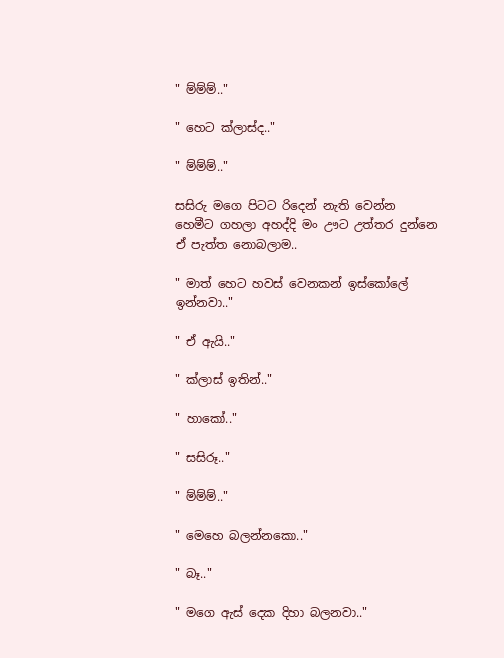" ම්ම්ම්.."

" හෙට ක්ලාස්ද.."

" ම්ම්ම්.."

සසිරු මගෙ පිටට රිදෙන් නැති වෙන්න හෙමීට ගහලා අහද්දි මං ඌට උත්තර දුන්නෙ ඒ පැත්ත නොබලාම..

" මාත් හෙට හවස් වෙනකන් ඉස්කෝලේ ඉන්නවා.."

" ඒ ඇයි.."

" ක්ලාස් ඉතින්.."

" හාකෝ.."

" සසිරූ.."

" ම්ම්ම්.."

" මෙහෙ බලන්නකො.."

" බෑ.."

" මගෙ ඇස් දෙක දිහා බලනවා.."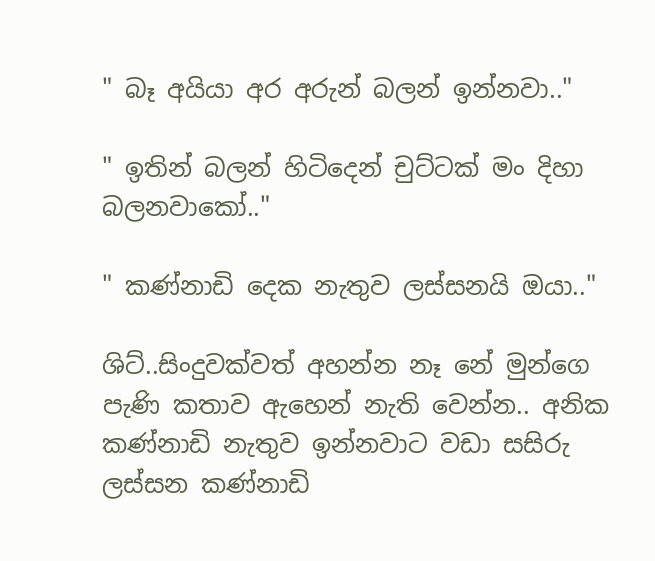" බෑ අයියා අර අරුන් බලන් ඉන්නවා.."

" ඉතින් බලන් හිටිදෙන් චුට්ටක් මං දිහා බලනවාකෝ.."

" කණ්නාඩි දෙක නැතුව ලස්සනයි ඔයා.."

ශිට්..සිංදුවක්වත් අහන්න නෑ නේ මුන්ගෙ පැණි කතාව ඇහෙන් නැති වෙන්න.. අනික කණ්නාඩි නැතුව ඉන්නවාට වඩා සසිරු ලස්සන කණ්නාඩි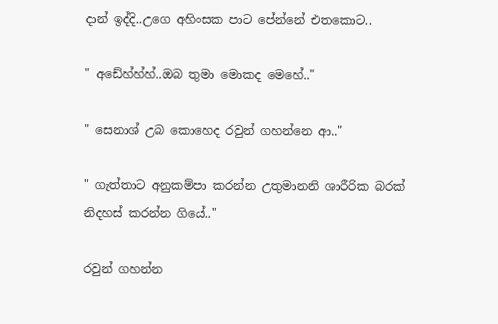දාන් ඉද්දි..උගෙ අහිංසක පාට පේන්නේ එතකොට..

" අඩේහ්හ්හ්..ඔබ තුමා මොකද මෙහේ.."

" සෙනාශ් උබ කොහෙද රවුන් ගහන්නෙ ආ.."

" ගැත්තාට අනුකම්පා කරන්න උතුමානනි ශාරීරික බරක් නිදහස් කරන්න ගියේ.."

රවුන් ගහන්න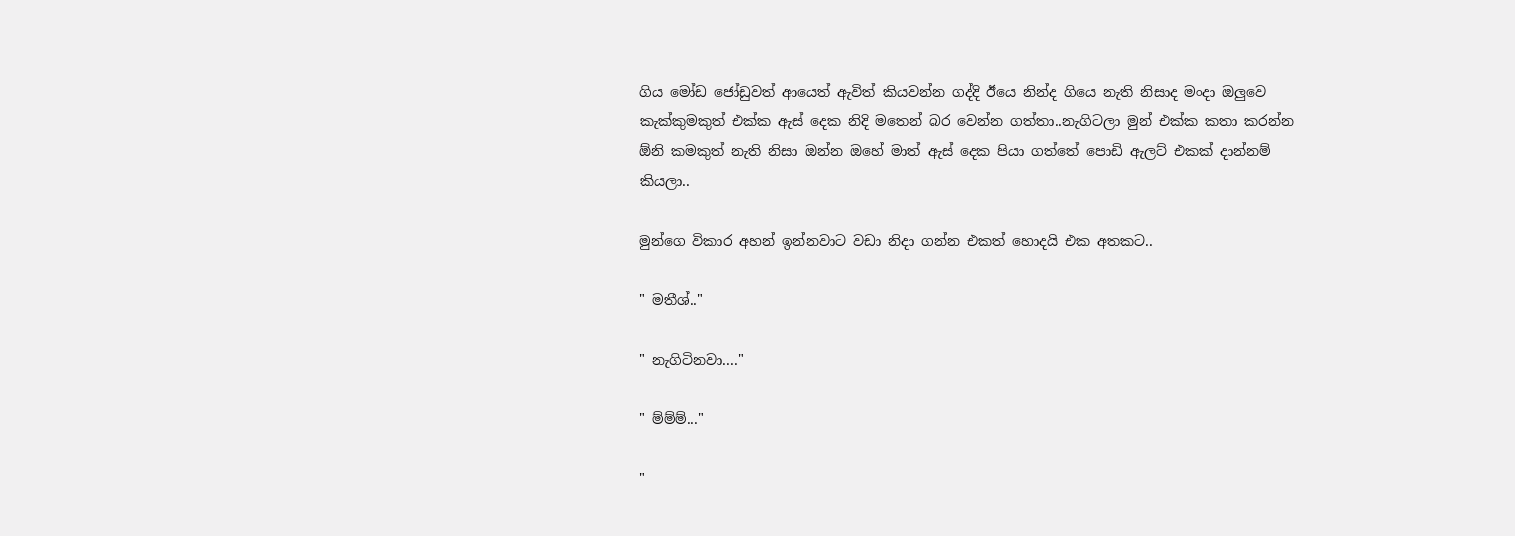ගිය මෝඩ ජෝඩුවත් ආයෙත් ඇවිත් කියවන්න ගද්දි ඊයෙ නින්ද ගියෙ නැති නිසාද මංදා ඔලුවෙ කැක්කුමකුත් එක්ක ඇස් දෙක නිදි මතෙන් බර වෙන්න ගත්තා..නැගිටලා මුන් එක්ක කතා කරන්න ඕනි කමකුත් නැති නිසා ඔන්න ඔහේ මාත් ඇස් දෙක පියා ගත්තේ පොඩි ඇලට් එකක් දාන්නම් කියලා..

මුන්ගෙ විකාර අහන් ඉන්නවාට වඩා නිදා ගන්න එකත් හොදයි එක අතකට..

" මතීශ්.."

" නැගිටිනවා...."

" ම්ම්ම්..."

"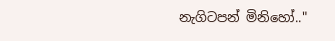නැගිටපන් මිනිහෝ.."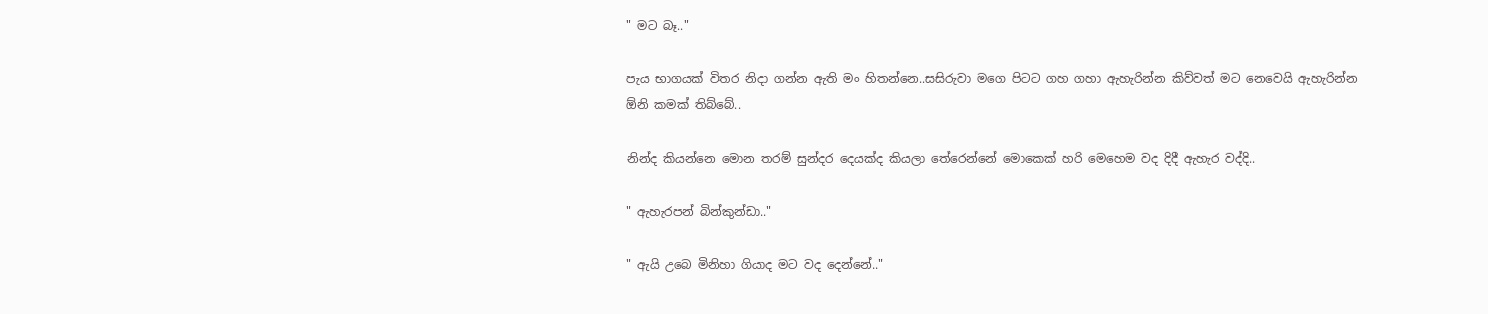" මට බෑ.."

පැය භාගයක් විතර නිදා ගන්න ඇති මං හිතන්නෙ..සසිරුවා මගෙ පිටට ගහ ගහා ඇහැරින්න කිව්වත් මට නෙවෙයි ඇහැරින්න ඕනි කමක් තිබ්බේ..

නින්ද කියන්නෙ මොන තරම් සුන්දර දෙයක්ද කියලා තේරෙන්නේ මොකෙක් හරි මෙහෙම වද දිදී ඇහැර වද්දි..

" ඇහැරපන් බින්කුන්ඩා.."

" ඇයි උබෙ මිනිහා ගියාද මට වද දෙන්නේ.."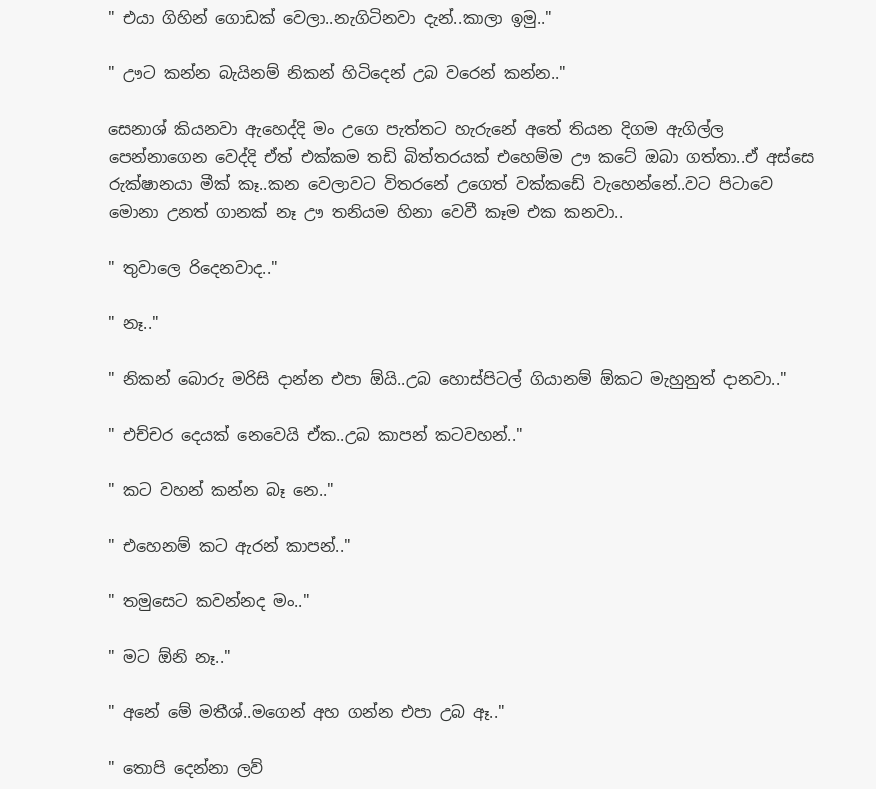" එයා ගිහින් ගොඩක් වෙලා..නැගිටිනවා දැන්..කාලා ඉමු.."

" ඌට කන්න බැයිනම් නිකන් හිටිදෙන් උබ වරෙන් කන්න.."

සෙනාශ් කියනවා ඇහෙද්දි මං උගෙ පැත්තට හැරුනේ අතේ තියන දිගම ඇගිල්ල පෙන්නාගෙන වෙද්දි ඒත් එක්කම තඩි බිත්තරයක් එහෙම්ම ඌ කටේ ඔබා ගත්තා..ඒ අස්සෙ රුක්ෂානයා මීක් කෑ..කන වෙලාවට විතරනේ උගෙත් වක්කඩේ වැහෙන්නේ..වට පිටාවෙ මොනා උනත් ගානක් නෑ ඌ තනියම හිනා වෙවී කෑම එක කනවා..

" තුවාලෙ රිදෙනවාද.."

" නෑ.."

" නිකන් බොරු මරිසි දාන්න එපා ඕයි..උබ හොස්පිටල් ගියානම් ඕකට මැහුනුත් දානවා.."

" එච්චර දෙයක් නෙවෙයි ඒක..උබ කාපන් කටවහන්.."

" කට වහන් කන්න බෑ නෙ.."

" එහෙනම් කට ඇරන් කාපන්.."

" තමුසෙට කවන්නද මං.."

" මට ඕනි නෑ.."

" අනේ මේ මතීශ්..මගෙන් අහ ගන්න එපා උබ ඈ.."

" තොපි දෙන්නා ලව්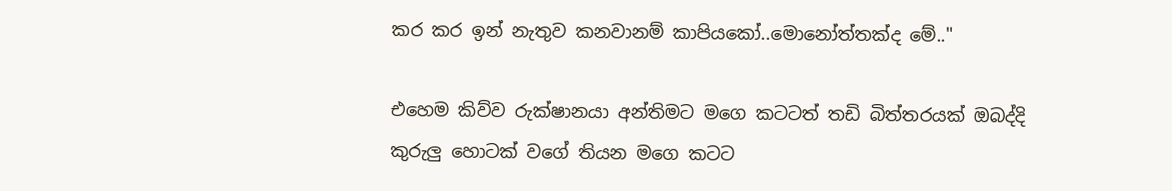කර කර ඉන් නැතුව කනවානම් කාපියකෝ..මොනෝත්තක්ද මේ.."

එහෙම කිව්ව රුක්ෂානයා අන්තිමට මගෙ කටටත් තඩි බිත්තරයක් ඔබද්දි කුරුලු හොටක් වගේ තියන මගෙ කටට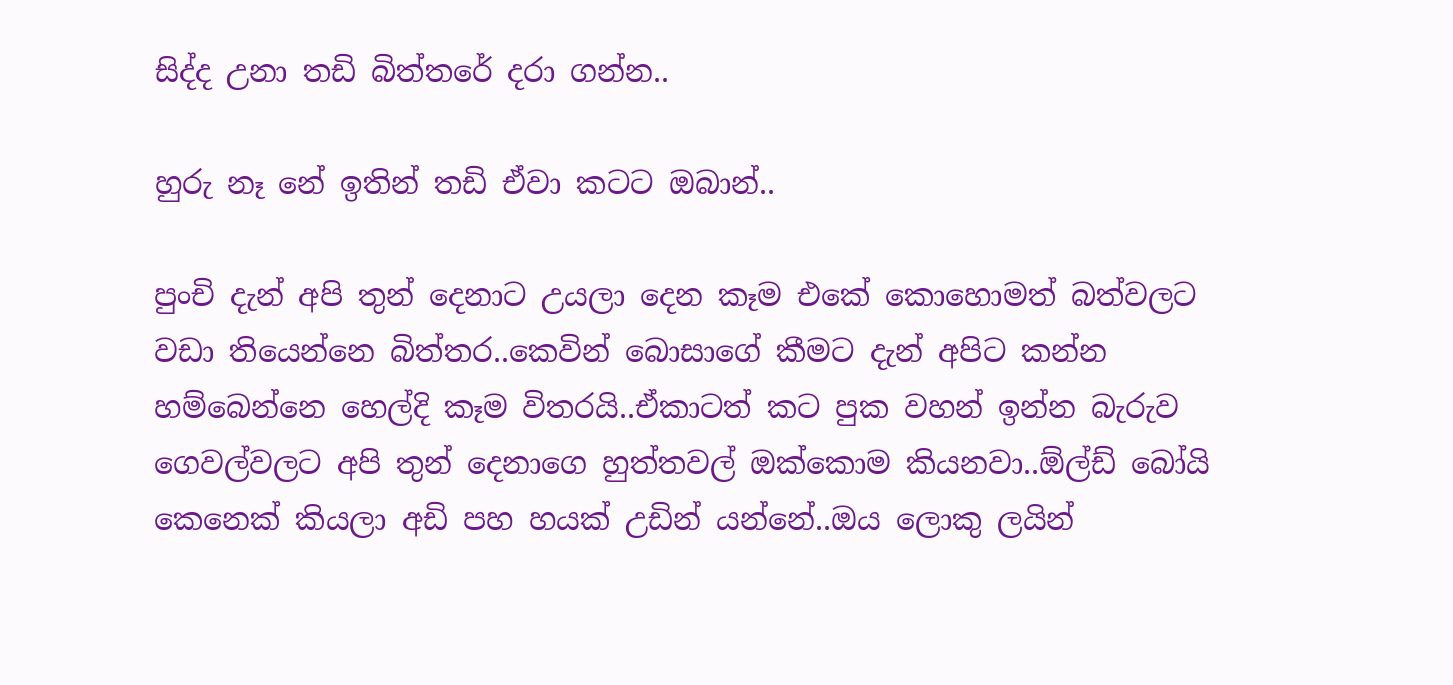සිද්ද උනා තඩි බිත්තරේ දරා ගන්න..

හුරු නෑ නේ ඉතින් තඩි ඒවා කටට ඔබාන්..

පුංචි දැන් අපි තුන් දෙනාට උයලා දෙන කෑම එකේ කොහොමත් බත්වලට වඩා තියෙන්නෙ බිත්තර..කෙවින් බොසාගේ කීමට දැන් අපිට කන්න හම්බෙන්නෙ හෙල්දි කෑම විතරයි..ඒකාටත් කට පුක වහන් ඉන්න බැරුව ගෙවල්වලට අපි තුන් දෙනාගෙ හුත්තවල් ඔක්කොම කියනවා..ඕල්ඩ් බෝයි කෙනෙක් කියලා අඩි පහ හයක් උඩින් යන්නේ..ඔය ලොකු ලයින්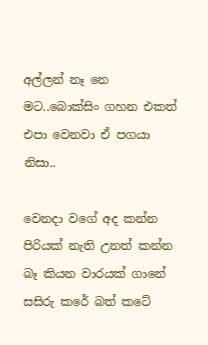අල්ලන් නෑ නෙ මට..බොක්සිං ගහන එකත් එපා වෙනවා ඒ පගයා නිසා..

වෙනදා වගේ අද කන්න පිරියක් නැති උනත් කන්න බෑ කියන වාරයක් ගානේ සසිරු කරේ බත් කටේ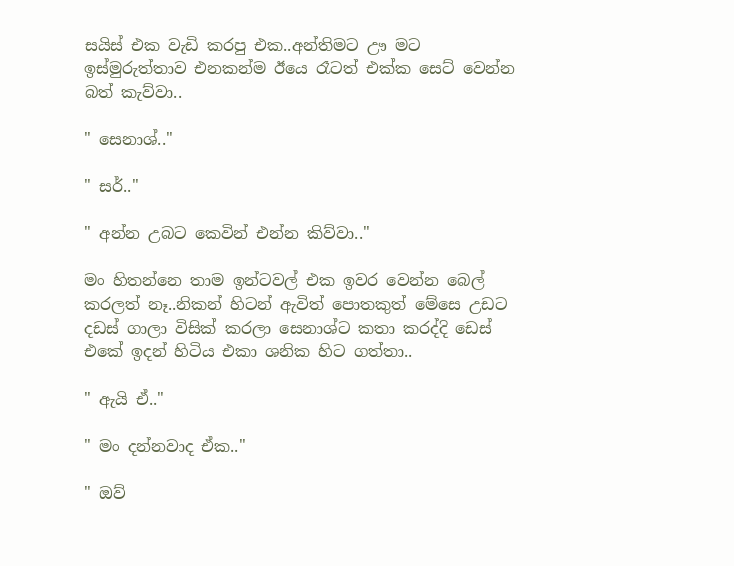සයිස් එක වැඩි කරපු එක..අන්තිමට ඌ මට ඉස්මුරුත්තාව එනකන්ම ඊයෙ රෑටත් එක්ක සෙට් වෙන්න බත් කැව්වා..

" සෙනාශ්.."

" සර්.."

" අන්න උබට කෙවින් එන්න කිව්වා.."

මං හිතන්නෙ තාම ඉන්ටවල් එක ඉවර වෙන්න බෙල් කරලත් නෑ..නිකන් හිටන් ඇවිත් පොතකුත් මේසෙ උඩට දඩස් ගාලා විසික් කරලා සෙනාශ්ට කතා කරද්දි ඩෙස් එකේ ඉදන් හිටිය එකා ශනික හිට ගත්තා..

" ඇයි ඒ.."

" මං දන්නවාද ඒක.."

" ඔව්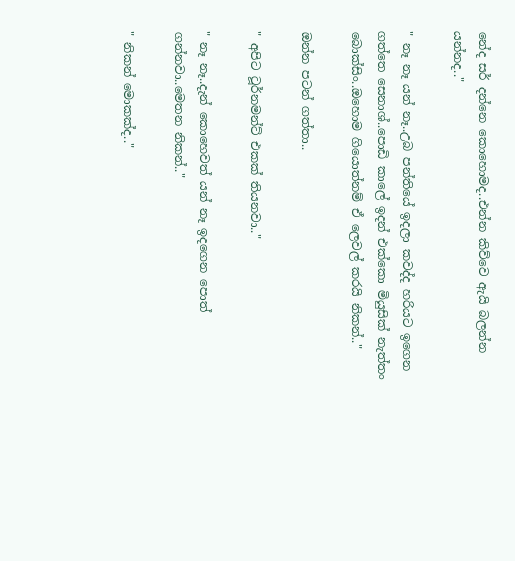නේද සර් දන්නෙ කොහොමද..එන්න කිව්වෙ ඇයි බලන්න යන්නද.."

" නෑ නෑ යන් නෑ..උබ පන්තියේ ඉදලා කවද්ද හරියට ඉගෙන ගත්තෙ සෙනාශ්..පොඩි කාලේ ඉදන් එක්කො මියුසික් නැත්තං බොක්සිං..ඔහොම ගියොත්නම් ඒ ලෙවල් කරයි නිකන්.."

ඔන්න පටන් ගත්තා..

" අපිට ටූර්නමන්ට් එකක් තියනවා.."

" නෑ නෑ..දැන් කොහෙවත් යන් නෑ ඉදගෙන පොත් ගන්නවා..මෙතන නිකන්.."

" නිකන් මොකක්ද.."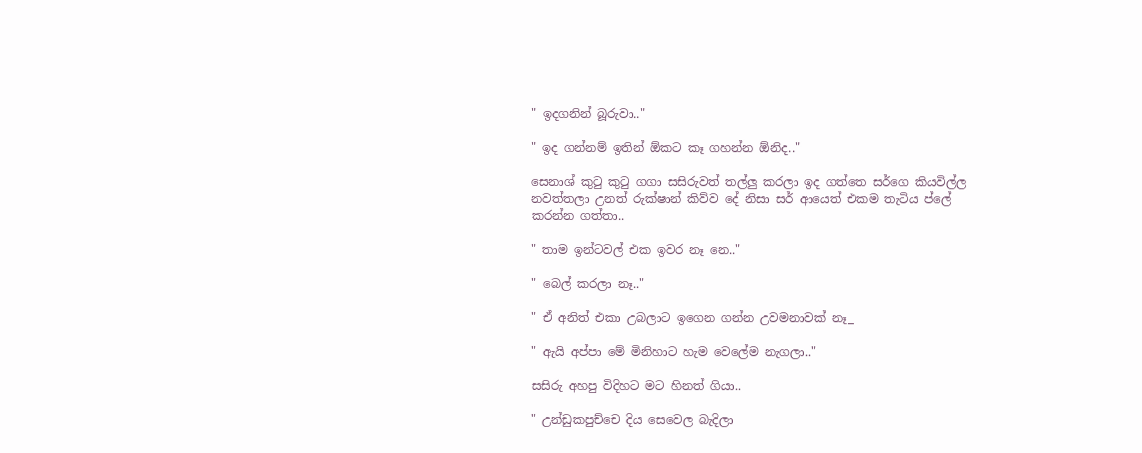" ඉදගනින් බූරුවා.."

" ඉද ගන්නම් ඉතින් ඕකට කෑ ගහන්න ඕනිද.."

සෙනාශ් කුටු කුටු ගගා සසිරුවත් තල්ලු කරලා ඉද ගත්තෙ සර්ගෙ කියවිල්ල නවත්තලා උනත් රුක්ෂාන් කිව්ව දේ නිසා සර් ආයෙත් එකම තැටිය ප්ලේ කරන්න ගත්තා..

" තාම ඉන්ටවල් එක ඉවර නෑ නෙ.."

" බෙල් කරලා නෑ.."

" ඒ අනිත් එකා උබලාට ඉගෙන ගන්න උවමනාවක් නෑ_

" ඇයි අප්පා මේ මිනිහාට හැම වෙලේම නැගලා.."

සසිරු අහපු විදිහට මට හිනත් ගියා..

" උන්ඩුකපුච්චෙ දිය සෙවෙල බැදිලා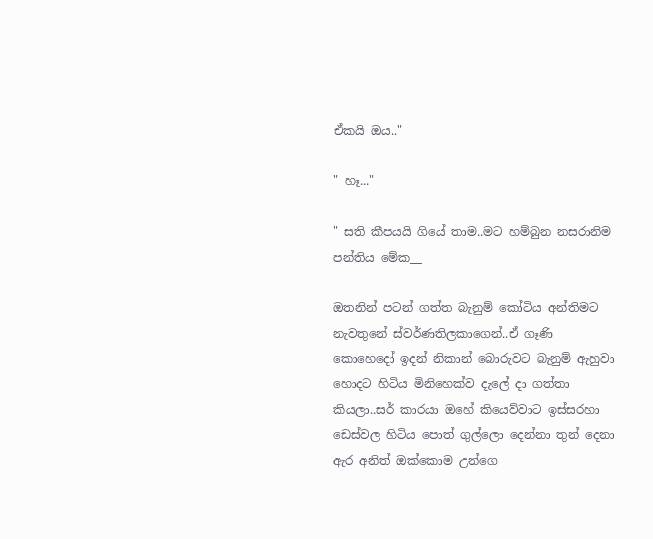ඒකයි ඔය.."

" හෑ..."

" සති කීපයයි ගියේ තාම..මට හම්බුන නසරානිම පන්තිය මේක__

ඔතනින් පටන් ගත්ත බැනුම් කෝටිය අන්තිමට නැවතුනේ ස්වර්ණතිලකාගෙන්..ඒ ගෑණි කොහෙදෝ ඉදන් නිකාන් බොරුවට බැනුම් ඇහුවා හොදට හිටිය මිනිහෙක්ව දැලේ දා ගත්තා කියලා..සර් කාරයා ඔහේ කියෙව්වාට ඉස්සරහා ඩෙස්වල හිටිය පොත් ගුල්ලො දෙන්නා තුන් දෙනා ඇර අනිත් ඔක්කොම උන්ගෙ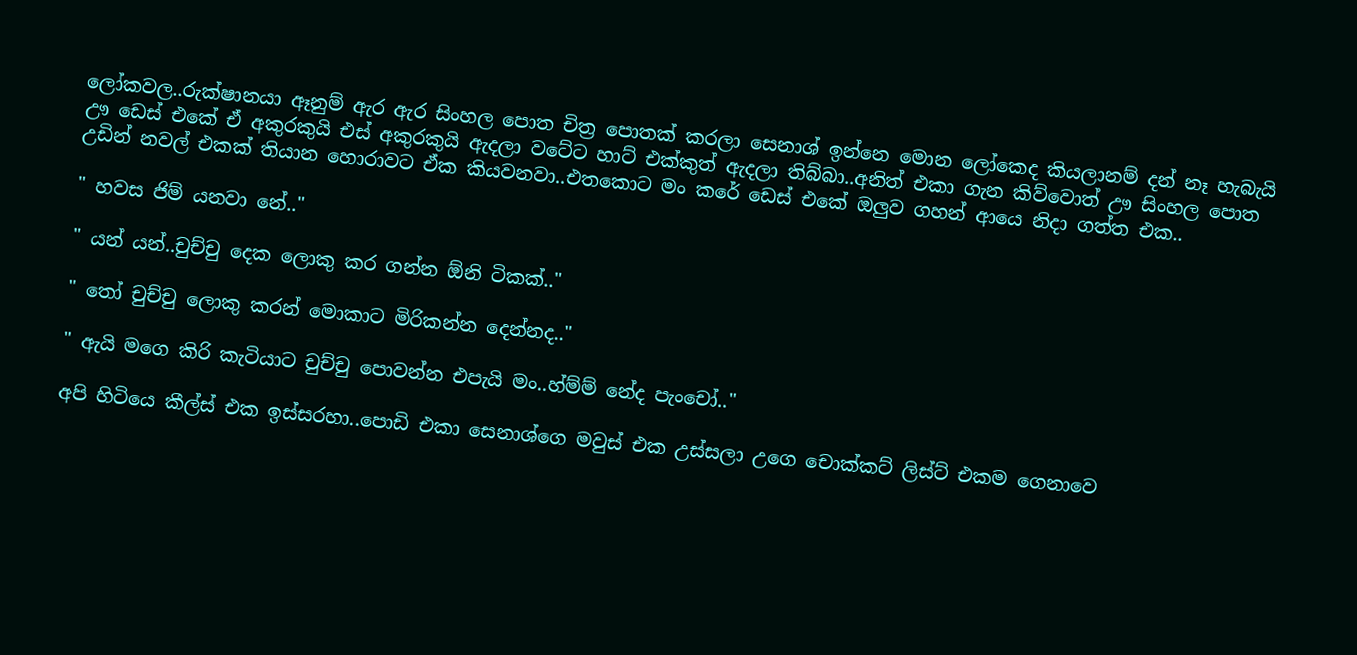ලෝකවල..රුක්ෂානයා ඈනුම් ඇර ඇර සිංහල පොත චිත්‍ර පොතක් කරලා සෙනාශ් ඉන්නෙ මොන ලෝකෙද කියලානම් දන් නෑ හැබැයි ඌ ඩෙස් එකේ ඒ අකුරකුයි එස් අකුරකුයි ඇදලා වටේට හාට් එක්කුත් ඇදලා තිබ්බා..අනිත් එකා ගැන කිව්වොත් ඌ සිංහල පොත උඩින් නවල් එකක් තියාන හොරාවට ඒක කියවනවා..එතකොට මං කරේ ඩෙස් එකේ ඔලුව ගහන් ආයෙ නිදා ගත්‍ත එක..

" හවස ජිම් යනවා නේ.."

" යන් යන්..චුච්චු දෙක ලොකු කර ගන්න ඕනි ටිකක්.."

" තෝ චුච්චු ලොකු කරන් මොකාට මිරිකන්න දෙන්නද.."

" ඇයි මගෙ කිරි කැටියාට චුච්චු පොවන්න එපැයි මං..හ්ම්ම් නේද පැංචෝ.."

අපි හිටියෙ කීල්ස් එක ඉස්සරහා..පොඩි එකා සෙනාශ්ගෙ මවුස් එක උස්සලා උගෙ චොක්කට් ලිස්ට් එකම ගෙනාවෙ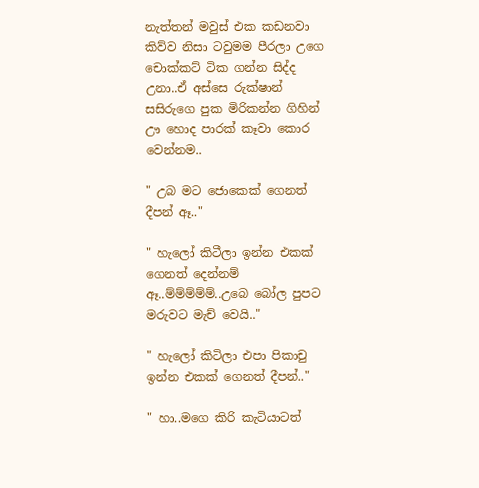නැත්තන් මවුස් එක කඩනවා කිව්ව නිසා ටවුමම පීරලා උගෙ චොක්කට් ටික ගන්න සිද්ද උනා..ඒ අස්සෙ රුක්ෂාන් සසිරුගෙ පුක මිරිකන්න ගිහින් ඌ හොද පාරක් කෑවා කොර වෙන්නම..

" උබ මට ජොකෙක් ගෙනත් දීපන් ඈ.."

" හැලෝ කිටීලා ඉන්න එකක් ගෙනත් දෙන්නම් ඈ..ම්ම්ම්ම්ම්..උබෙ බෝල පුපට මරුවට මැච් වෙයි.."

" හැලෝ කිටිලා එපා පිකාචු ඉන්න එකක් ගෙනත් දීපන්.."

" හා..මගෙ කිරි කැටියාටත්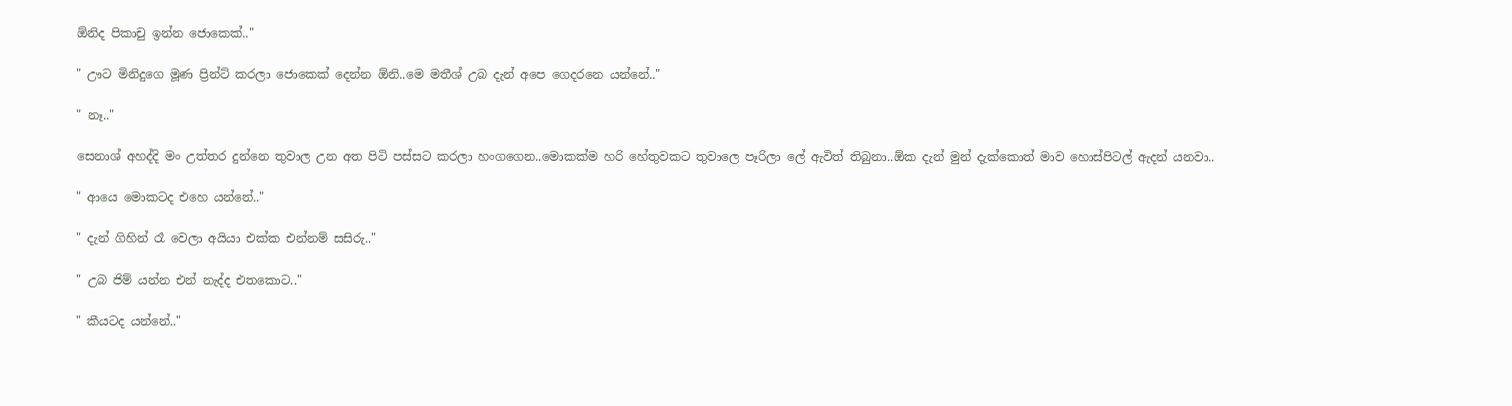ඕනිද පිකාචු ඉන්න ජොකෙක්.."

" ඌට මිනිදුගෙ මූණ ප්‍රින්ට් කරලා ජොකෙක් දෙන්න ඕනි..මෙ මතීශ් උබ දැන් අපෙ ගෙදරනෙ යන්නේ.."

" නෑ.."

සෙනාශ් අහද්දි මං උත්තර දුන්නෙ තුවාල උන අත පිටි පස්සට කරලා හංගගෙන..මොකක්ම හරි හේතුවකට තුවාලෙ පෑරිලා ලේ ඇවිත් තිබුනා..ඕක දැන් මුන් දැක්කොත් මාව හොස්පිටල් ඇදන් යනවා..

" ආයෙ මොකටද එහෙ යන්නේ.."

" දැන් ගිහින් රෑ වෙලා අයියා එක්ක එන්නම් සසිරු.."

" උබ ජිම් යන්න එන් නැද්ද එතකොට.."

" කීයටද යන්නේ.."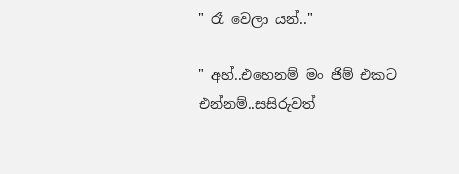" රෑ වෙලා යන්.."

" අහ්..එහෙනම් මං ජිම් එකට එන්නම්..සසිරුවත්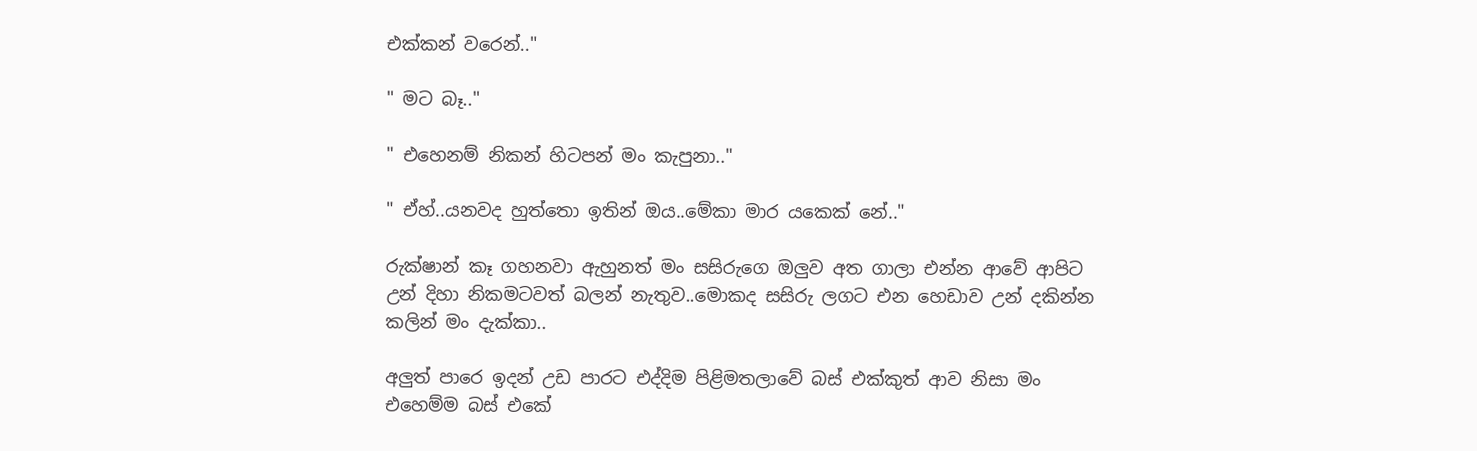එක්කන් වරෙන්.."

" මට බෑ.."

" එහෙනම් නිකන් හිටපන් මං කැපුනා.."

" ඒහ්..යනවද හුත්තො ඉතින් ඔය..මේකා මාර යකෙක් නේ.."

රුක්ෂාන් කෑ ගහනවා ඇහුනත් මං සසිරුගෙ ඔලුව අත ගාලා එන්න ආවේ ආපිට උන් දිහා නිකමටවත් බලන් නැතුව..මොකද සසිරු ලගට එන හෙඩාව උන් දකින්න කලින් මං දැක්කා..

අලුත් පාරෙ ඉදන් උඩ පාරට එද්දිම පිළිමතලාවේ බස් එක්කුත් ආව නිසා මං එහෙම්ම බස් එකේ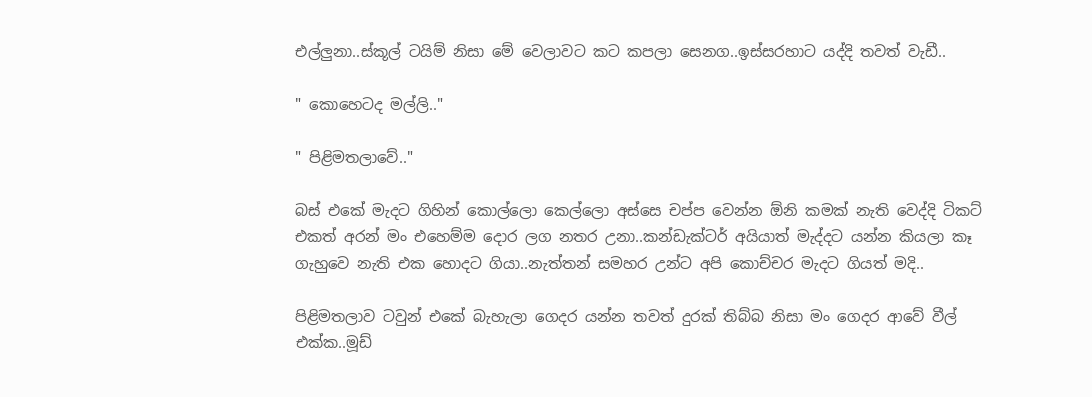එල්ලුනා..ස්කූල් ටයිම් නිසා මේ වෙලාවට කට කපලා සෙනග..ඉස්සරහාට යද්දි තවත් වැඩී..

" කොහෙටද මල්ලි.."

" පිළිමතලාවේ.."

බස් එකේ මැදට ගිහින් කොල්ලො කෙල්ලො අස්සෙ චප්ප වෙන්න ඕනි කමක් නැති වෙද්දි ටිකට් එකත් අරන් මං එහෙම්ම දොර ලග නතර උනා..කන්ඩැක්ටර් අයියාත් මැද්දට යන්න කියලා කෑ ගැහුවෙ නැති එක හොදට ගියා..නැත්තන් සමහර උන්ට අපි කොච්චර මැදට ගියත් මදි..

පිළිමතලාව ටවුන් එකේ බැහැලා ගෙදර යන්න තවත් දුරක් තිබ්බ නිසා මං ගෙදර ආවේ වීල් එක්ක..මූඩ්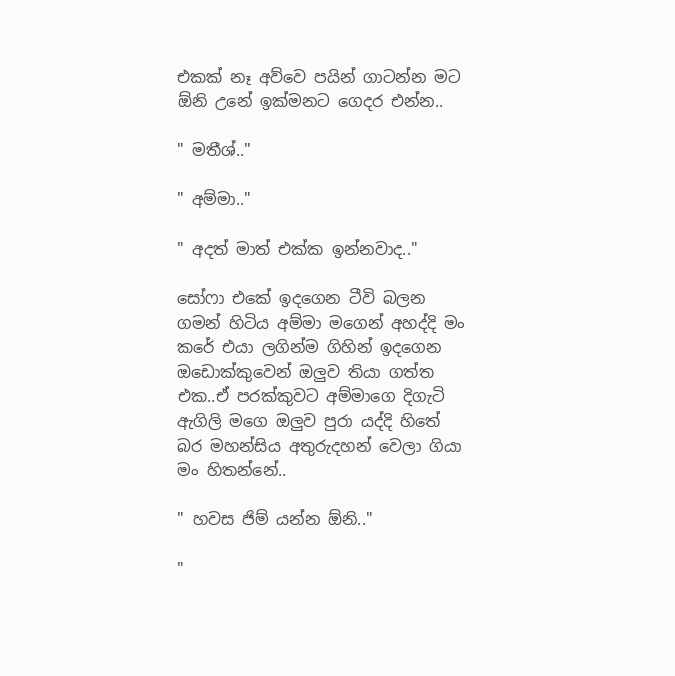එකක් නෑ අව්වෙ පයින් ගාටන්න මට ඕනි උනේ ඉක්මනට ගෙදර එන්න..

" මතීශ්.."

" අම්මා.."

" අදත් මාත් එක්ක ඉන්නවාද.."

සෝෆා එකේ ඉදගෙන ටීවි බලන ගමන් හිටිය අම්මා මගෙන් අහද්දි මං කරේ එයා ලගින්ම ගිහින් ඉදගෙන ඔඩොක්කුවෙන් ඔලුව තියා ගත්ත එක..ඒ පරක්කුවට අම්මාගෙ දිගැටි ඇගිලි මගෙ ඔලුව පුරා යද්දි හිතේ බර මහන්සිය අතුරුදහන් වෙලා ගියා මං හිතන්නේ..

" හවස ජිම් යන්න ඕනි.."

"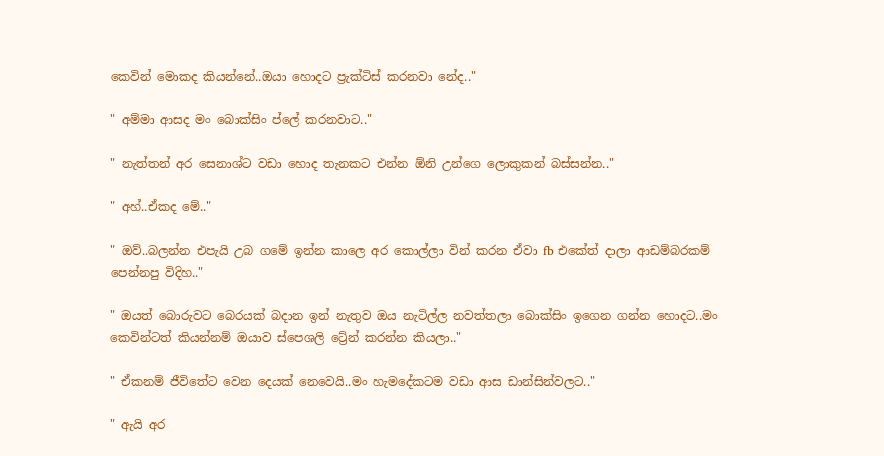කෙවින් මොකද කියන්නේ..ඔයා හොදට ප්‍රැක්ටිස් කරනවා නේද.."

" අම්මා ආසද මං බොක්සිං ප්ලේ කරනවාට.."

" නැත්තන් අර සෙනාශ්ට වඩා හොද තැනකට එන්න ඕනි උන්ගෙ ලොකුකන් බස්සන්න.."

" අහ්..ඒකද මේ.."

" ඔව්..බලන්න එපැයි උබ ගමේ ඉන්න කාලෙ අර කොල්ලා වින් කරන ඒවා fb එකේත් දාලා ආඩම්බරකම් පෙන්නපු විදිහ.."

" ඔයත් බොරුවට බෙරයක් බදාන ඉන් නැතුව ඔය නැටිල්ල නවත්තලා බොක්සිං ඉගෙන ගන්න හොදට..මං කෙවින්ටත් කියන්නම් ඔයාව ස්පෙශලි ට්‍රේන් කරන්න කියලා.."

" ඒකනම් ජීවිතේට වෙන දෙයක් නෙවෙයි..මං හැමදේකටම වඩා ආස ඩාන්සින්වලට.."

" ඇයි අර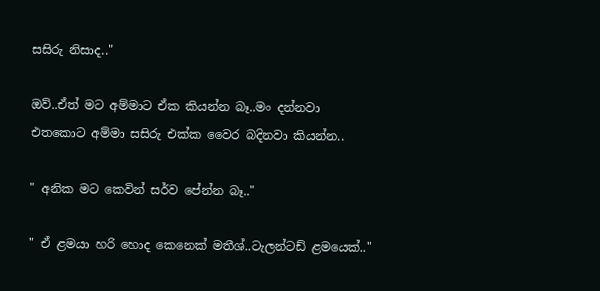සසිරු නිසාද.."

ඔව්..ඒත් මට අම්මාට ඒක කියන්න බෑ..මං දන්නවා එතකොට අම්මා සසිරු එක්ක වෛර බදිනවා කියන්න..

" අනික මට කෙවින් සර්ව පේන්න බෑ.."

" ඒ ළමයා හරි හොද කෙනෙක් මතීශ්..ටැලන්ටඩ් ළමයෙක්.."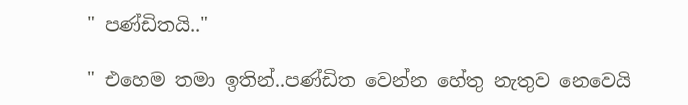" පණ්ඩිතයි.."

" එහෙම තමා ඉතින්..පණ්ඩිත වෙන්න හේතු නැතුව නෙවෙයි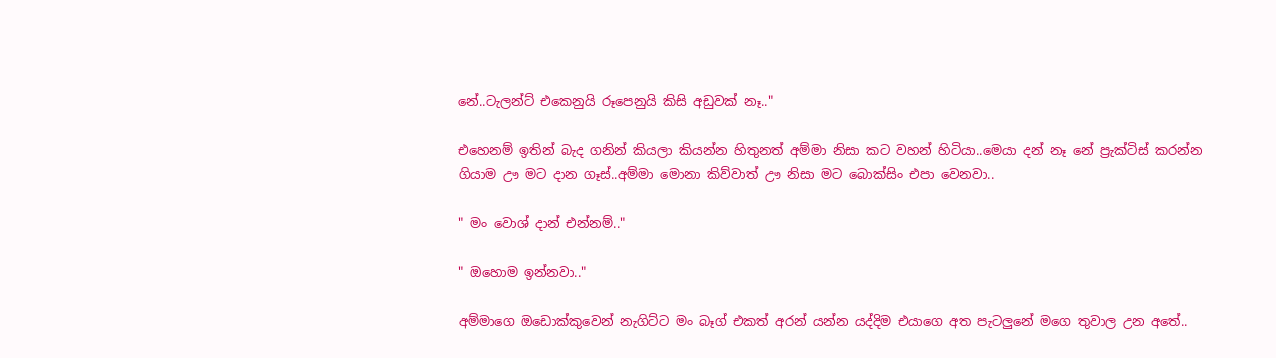නේ..ටැලන්ට් එකෙනුයි රූපෙනුයි කිසි අඩුවක් නෑ.."

එහෙනම් ඉතින් බැද ගනින් කියලා කියන්න හිතුනත් අම්මා නිසා කට වහන් හිටියා..මෙයා දන් නෑ නේ ප්‍රැක්ටිස් කරන්න ගියාම ඌ මට දාන ගෑස්..අම්මා මොනා කිව්වාත් ඌ නිසා මට බොක්සිං එපා වෙනවා..

" මං වොශ් දාන් එන්නම්.."

" ඔහොම ඉන්නවා.."

අම්මාගෙ ඔඩොක්කුවෙන් නැගිට්ට මං බෑග් එකත් අරන් යන්න යද්දිම එයාගෙ අත පැටලුනේ මගෙ තුවාල උන අතේ..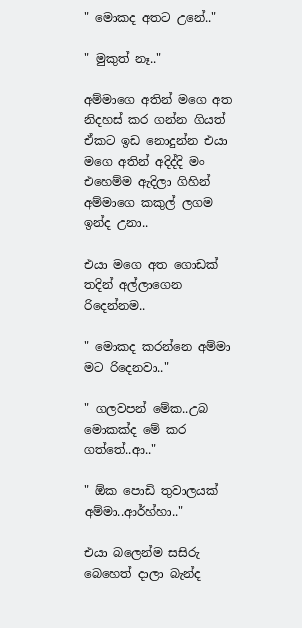" මොකද අතට උනේ.."

" මුකුත් නෑ.."

අම්මාගෙ අතින් මගෙ අත නිදහස් කර ගන්න ගියත් ඒකට ඉඩ නොදුන්න එයා මගෙ අතින් අදිද්දි මං එහෙම්ම ඇදිලා ගිහින් අම්මාගෙ කකුල් ලගම ඉන්ද උනා..

එයා මගෙ අත ගොඩක් තදින් අල්ලාගෙන රිදෙන්නම..

" මොකද කරන්නෙ අම්මා මට රිදෙනවා.."

" ගලවපන් මේක..උබ මොකක්ද මේ කර ගත්තේ..ආ.."

" ඕක පොඩි තුවාලයක් අම්මා..ආර්හ්හා.."

එයා බලෙන්ම සසිරු බෙහෙත් දාලා බැන්ද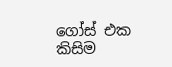ගෝස් එක කිසිම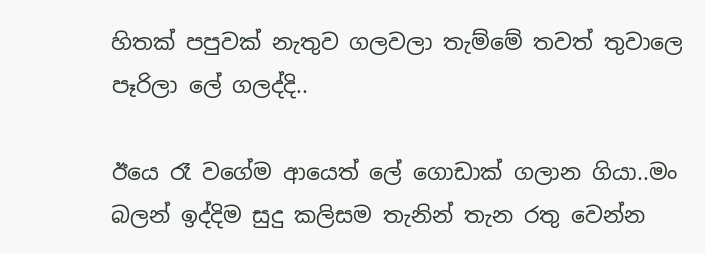හිතක් පපුවක් නැතුව ගලවලා තැම්මේ තවත් තුවාලෙ පෑරිලා ලේ ගලද්දි..

ඊයෙ රෑ වගේම ආයෙත් ලේ ගොඩාක් ගලාන ගියා..මං බලන් ඉද්දිම සුදු කලිසම තැනින් තැන රතු වෙන්න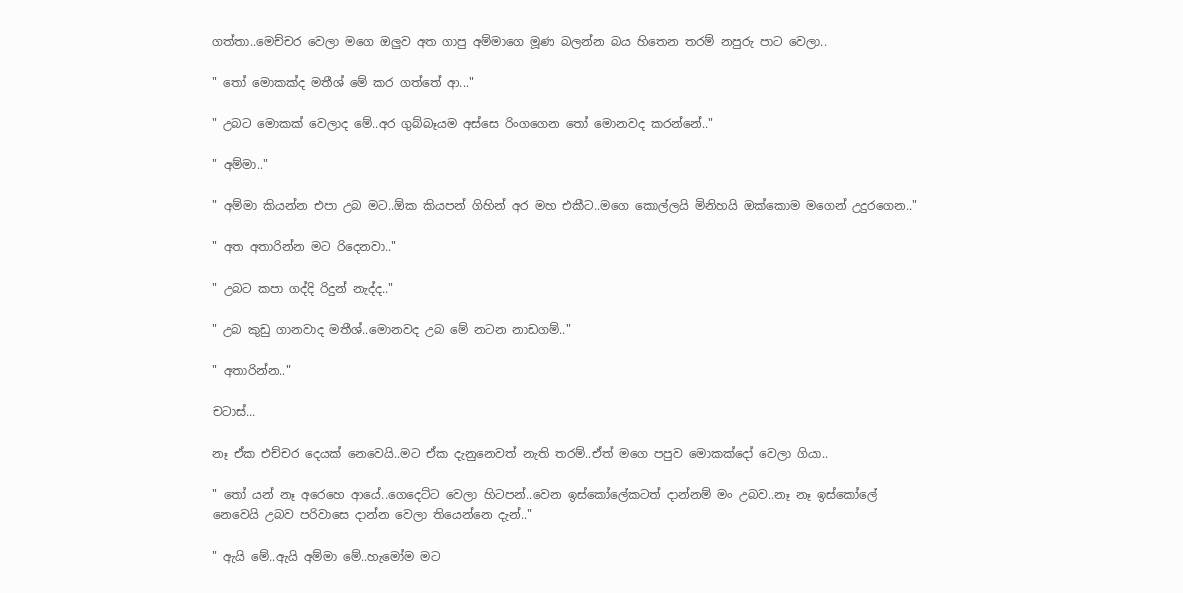ගත්තා..මෙච්චර වෙලා මගෙ ඔලුව අත ගාපු අම්මාගෙ මූණ බලන්න බය හිතෙන තරම් නපුරු පාට වෙලා..

" තෝ මොකක්ද මතීශ් මේ කර ගත්තේ ආ..."

" උබට මොකක් වෙලාද මේ..අර ගුබ්බෑයම අස්සෙ රිංගගෙන තෝ මොනවද කරන්නේ.."

" අම්මා.."

" අම්මා කියන්න එපා උබ මට..ඕක කියපන් ගිහින් අර මහ එකීට..මගෙ කොල්ලයි මිනිහයි ඔක්කොම මගෙන් උදුරගෙන.."

" අත අතාරින්න මට රිදෙනවා.."

" උබට කපා ගද්දි රිදුන් නැද්ද.."

" උබ කුඩු ගානවාද මතීශ්..මොනවද උබ මේ නටන නාඩගම්.."

" අතාරින්න.."

චටාස්...

නෑ ඒක එච්චර දෙයක් නෙවෙයි..මට ඒක දැනුනෙවත් නැති තරම්..ඒත් මගෙ පපුව මොකක්දෝ වෙලා ගියා..

" තෝ යන් නෑ අරෙහෙ ආයේ..ගෙදෙට්ට වෙලා හිටපන්..වෙන ඉස්කෝලේකටත් දාන්නම් මං උබව..නෑ නෑ ඉස්කෝලේ නෙවෙයි උබව පරිවාසෙ දාන්න වෙලා තියෙන්නෙ දැන්.."

" ඇයි මේ..ඇයි අම්මා මේ..හැමෝම මට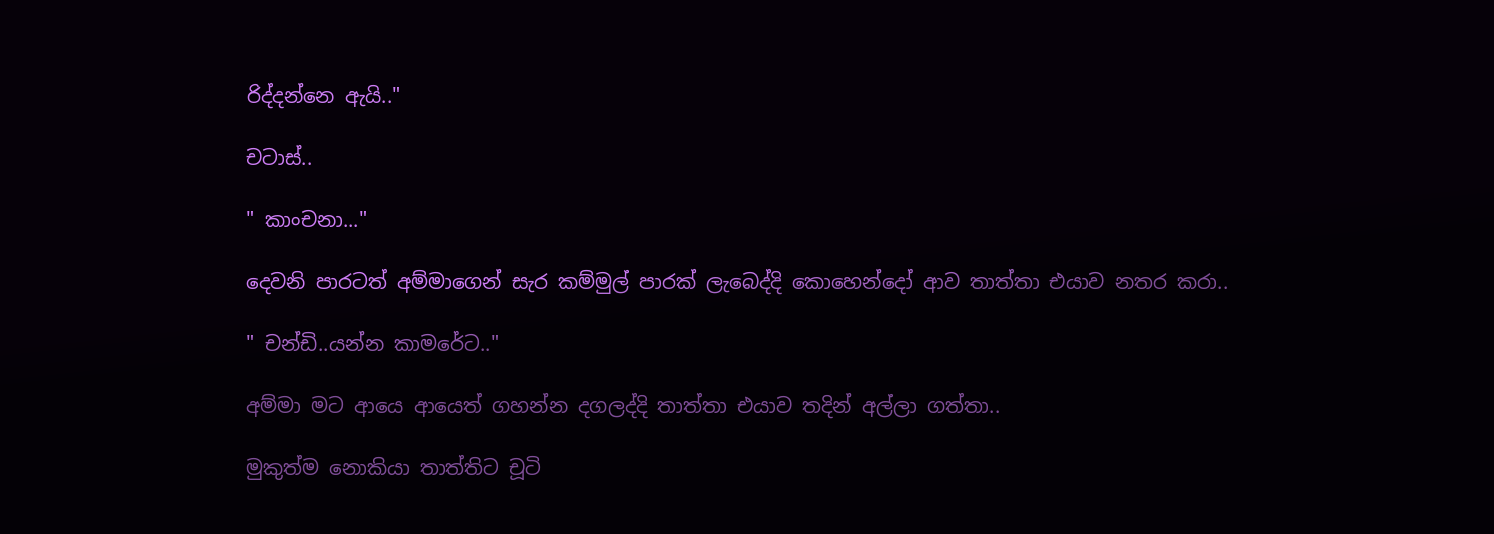රිද්දන්නෙ ඇයි.."

චටාස්..

" කාංචනා..."

දෙවනි පාරටත් අම්මාගෙන් සැර කම්මුල් පාරක් ලැබෙද්දි කොහෙන්දෝ ආව තාත්තා එයාව නතර කරා..

" චන්ඩි..යන්න කාමරේට.."

අම්මා මට ආයෙ ආයෙත් ගහන්න දගලද්දි තාත්තා එයාව තදින් අල්ලා ගත්තා..

මුකුත්ම නොකියා තාත්තිට චූටි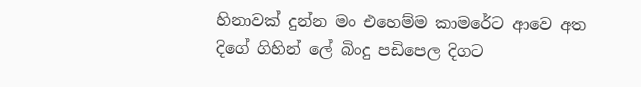හිනාවක් දුන්න මං එහෙම්ම කාමරේට ආවෙ අත දිගේ ගිහින් ලේ බිංදු පඩිපෙල දිගට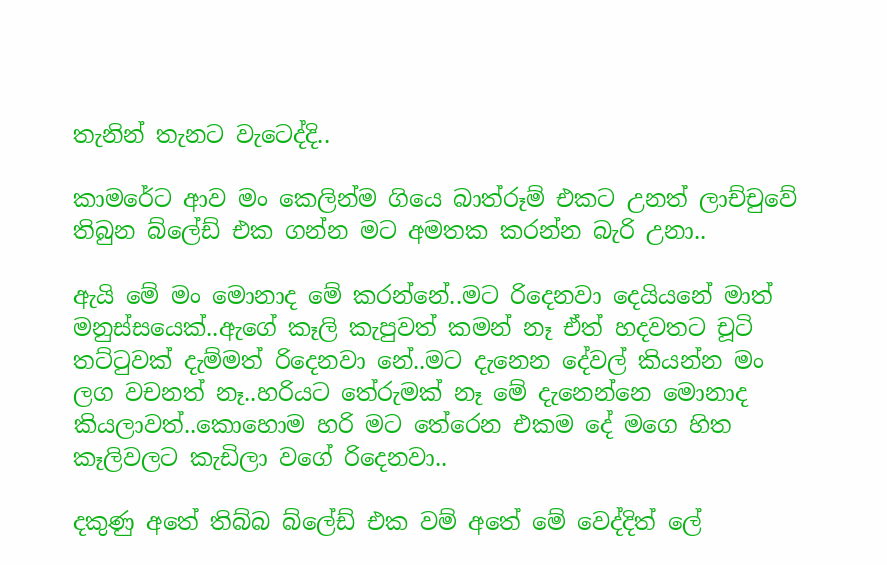තැනින් තැනට වැටෙද්දි..

කාමරේට ආව මං කෙලින්ම ගියෙ බාත්රූම් එකට උනත් ලාච්චුවේ තිබුන බ්ලේඩ් එක ගන්න මට අමතක කරන්න බැරි උනා..

ඇයි මේ මං මොනාද මේ කරන්නේ..මට රිදෙනවා දෙයියනේ මාත් මනුස්සයෙක්..ඇගේ කෑලි කැපුවත් කමන් නෑ ඒත් හදවතට චූටි තට්ටුවක් දැම්මත් රිදෙනවා නේ..මට දැනෙන දේවල් කියන්න මං ලග වචනත් නෑ..හරියට තේරුමක් නෑ මේ දැනෙන්නෙ මොනාද කියලාවත්..කොහොම හරි මට තේරෙන එකම දේ මගෙ හිත කෑලිවලට කැඩිලා වගේ රිදෙනවා..

දකුණු අතේ තිබ්බ බ්ලේඩ් එක වම් අතේ මේ වෙද්දිත් ලේ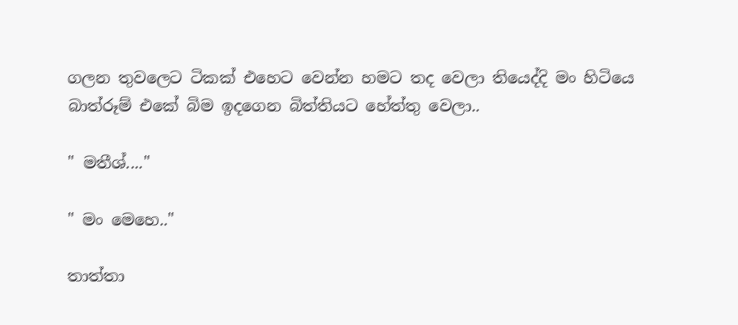ගලන තුවලෙට ටිකක් එහෙට වෙන්න හමට තද වෙලා තියෙද්දි මං හිටියෙ බාත්රූම් එකේ බිම ඉදගෙන බිත්තියට හේත්තු වෙලා..

" මතීශ්...."

" මං මෙහෙ.."

තාත්තා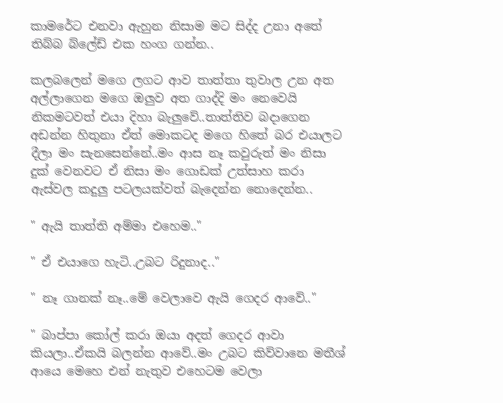කාමරේට එනවා ඇහුන නිසාම මට සිද්ද උනා අතේ තිබ්බ බ්ලේඩ් එක හංග ගන්න..

කලබලෙන් මගෙ ලගට ආව තාත්තා තුවාල උන අත අල්ලාගෙන මගෙ ඔලුව අත ගාද්දි මං නෙවෙයි නිකමටවත් එයා දිහා බැලුවේ..තාත්තිව බදාගෙන අඩන්න හිතුනා ඒත් මොකටද මගෙ හිතේ බර එයාලට දීලා මං සැනසෙන්නේ..මං ආස නෑ කවුරුත් මං නිසා දුක් වෙනවට ඒ නිසා මං ගොඩක් උත්සාහ කරා ඇස්වල කදුලු පටලයක්වත් බැදෙන්න නොදෙන්න..

" ඇයි තාත්ති අම්මා එහෙම.."

" ඒ එයාගෙ හැටි..උබට රිදුනාද.."

" නෑ ගානක් නෑ..මේ වෙලාවෙ ඇයි ගෙදර ආවේ.."

" බාප්පා කෝල් කරා ඔයා අදත් ගෙදර ආවා කියලා..ඒකයි බලන්න ආවේ..මං උබට කිව්වානෙ මතීශ් ආයෙ මෙහෙ එන් නැතුව එහෙටම වෙලා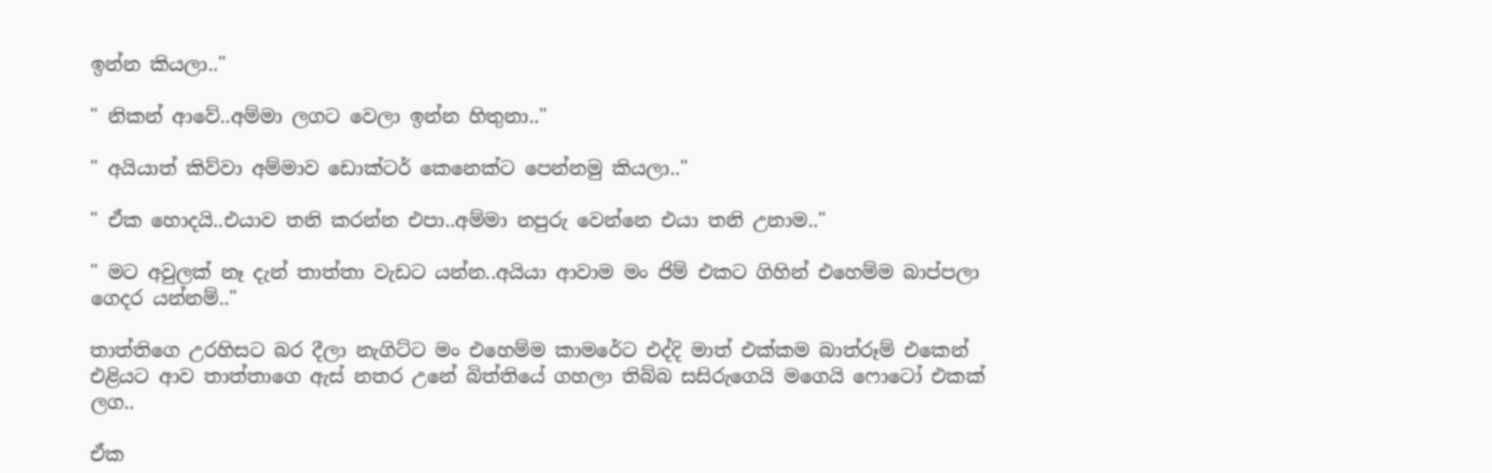ඉන්න කියලා.."

" නිකන් ආවේ..අම්මා ලගට වෙලා ඉන්න හිතුනා.."

" අයියාත් කිව්වා අම්මාව ඩොක්ටර් කෙනෙක්ට පෙන්නමු කියලා.."

" ඒක හොදයි..එයාව තනි කරන්න එපා..අම්මා නපුරු වෙන්නෙ එයා තනි උනාම.."

" මට අවුලක් නෑ දැන් තාත්තා වැඩට යන්න..අයියා ආවාම මං ජිම් එකට ගිහින් එහෙම්ම බාප්පලා ගෙදර යන්නම්.."

තාත්තිගෙ උරහිසට බර දීලා නැගිට්ට මං එහෙම්ම කාමරේට එද්දි මාත් එක්කම බාත්රූම් එකෙන් එළියට ආව තාත්තාගෙ ඇස් නතර උනේ බිත්තියේ ගහලා තිබ්බ සසිරුගෙයි මගෙයි ෆොටෝ එකක් ලග..

ඒක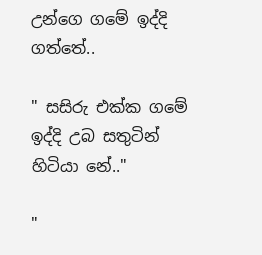උන්ගෙ ගමේ ඉද්දි ගත්තේ..

" සසිරු එක්ක ගමේ ඉද්දි උබ සතුටින් හිටියා නේ.."

"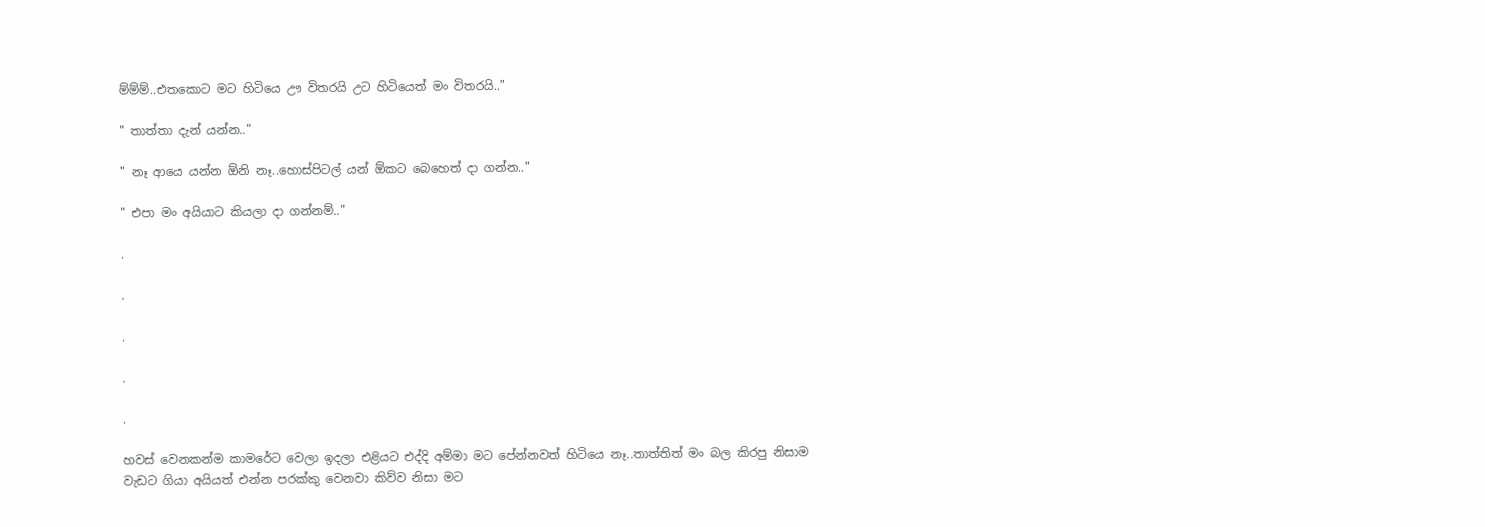ම්ම්ම්..එතකොට මට හිටියෙ ඌ විතරයි උට හිටියෙත් මං විතරයි.."

" තාත්තා දැන් යන්න.."

" නෑ ආයෙ යන්න ඕනි නෑ..හොස්පිටල් යන් ඕකට බෙහෙත් දා ගන්න.."

" එපා මං අයියාට කියලා දා ගන්නම්.."

.

.

.

.

.

හවස් වෙනකන්ම කාමරේට වෙලා ඉදලා එළියට එද්දි අම්මා මට පේන්නවත් හිටියෙ නෑ..තාත්තිත් මං බල කිරපු නිසාම වැඩට ගියා අයියත් එන්න පරක්කු වෙනවා කිව්ව නිසා මට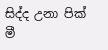සිද්ද උනා පික් මී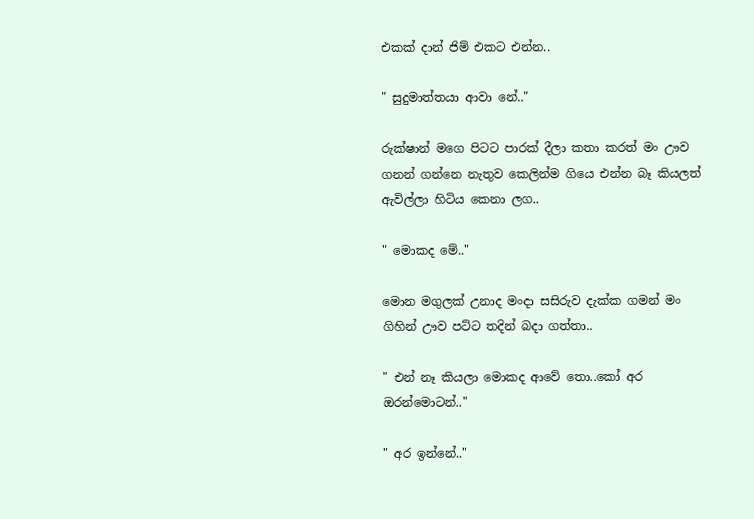එකක් දාන් ජිම් එකට එන්න..

" සුදුමාත්තයා ආවා නේ.."

රුක්ෂාන් මගෙ පිටට පාරක් දීලා කතා කරත් මං ඌව ගනන් ගන්නෙ නැතුව කෙලින්ම ගියෙ එන්න බෑ කියලත් ඇවිල්ලා හිටිය කෙනා ලග..

" මොකද මේ.."

මොන මගුලක් උනාද මංදා සසිරුව දැක්ක ගමන් මං ගිහින් ඌව පට්ට තදින් බදා ගත්තා..

" එන් නෑ කියලා මොකද ආවේ තො..කෝ අර ඔරන්මොටන්.."

" අර ඉන්නේ.."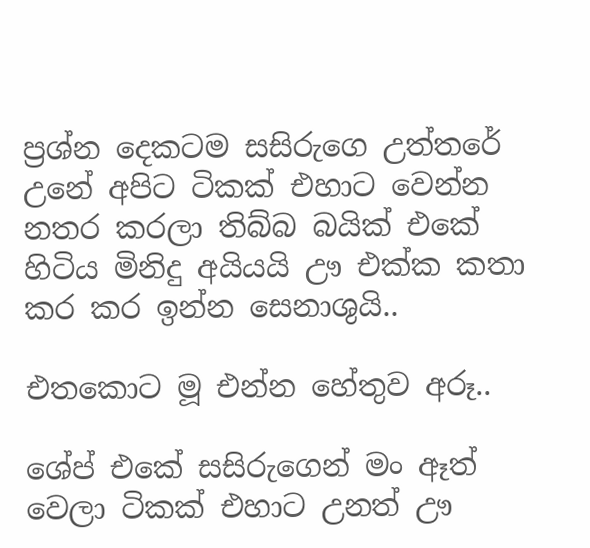ප්‍රශ්න දෙකටම සසිරුගෙ උත්තරේ උනේ අපිට ටිකක් එහාට වෙන්න නතර කරලා තිබ්බ බයික් එකේ හිටිය මිනිදු අයියයි ඌ එක්ක කතා කර කර ඉන්න සෙනාශුයි..

එතකොට මූ එන්න හේතුව අරූ..

ශේප් එකේ සසිරුගෙන් මං ඈත් වෙලා ටිකක් එහාට උනත් ඌ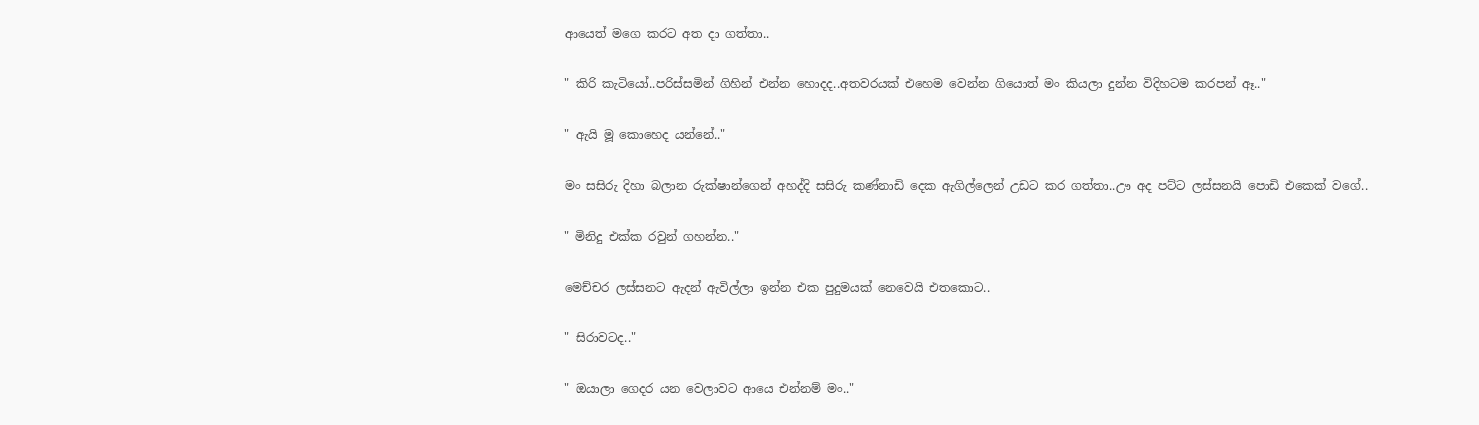ආයෙත් මගෙ කරට අත දා ගත්තා..

" කිරි කැටියෝ..පරිස්සමින් ගිහින් එන්න හොදද..අතවරයක් එහෙම වෙන්න ගියොත් මං කියලා දුන්න විදිහටම කරපන් ඈ.."

" ඇයි මූ කොහෙද යන්නේ.."

මං සසිරු දිහා බලාන රුක්ෂාන්ගෙන් අහද්දි සසිරු කණ්නාඩි දෙක ඇගිල්ලෙන් උඩට කර ගත්තා..ඌ අද පට්ට ලස්සනයි පොඩි එකෙක් වගේ..

" මිනිදු එක්ක රවුන් ගහන්න.."

මෙච්චර ලස්සනට ඇදන් ඇවිල්ලා ඉන්න එක පුදුමයක් නෙවෙයි එතකොට..

" සිරාවටද.."

" ඔයාලා ගෙදර යන වෙලාවට ආයෙ එන්නම් මං.."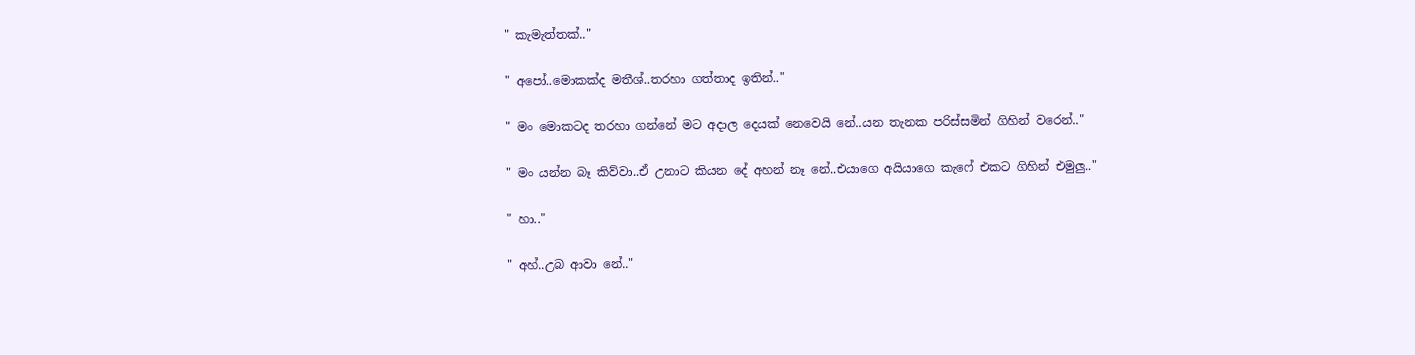" කැමැත්තක්.."

" අපෝ..මොකක්ද මතීශ්..තරහා ගත්තාද ඉතින්.."

" මං මොකටද තරහා ගන්නේ මට අදාල දෙයක් නෙවෙයි නේ..යන තැනක පරිස්සමින් ගිහින් වරෙන්.."

" මං යන්න බෑ කිව්වා..ඒ උනාට කියන දේ අහන් නෑ නේ..එයාගෙ අයියාගෙ කැෆේ එකට ගිහින් එමුලු.."

" හා.."

" අහ්..උබ ආවා නේ.."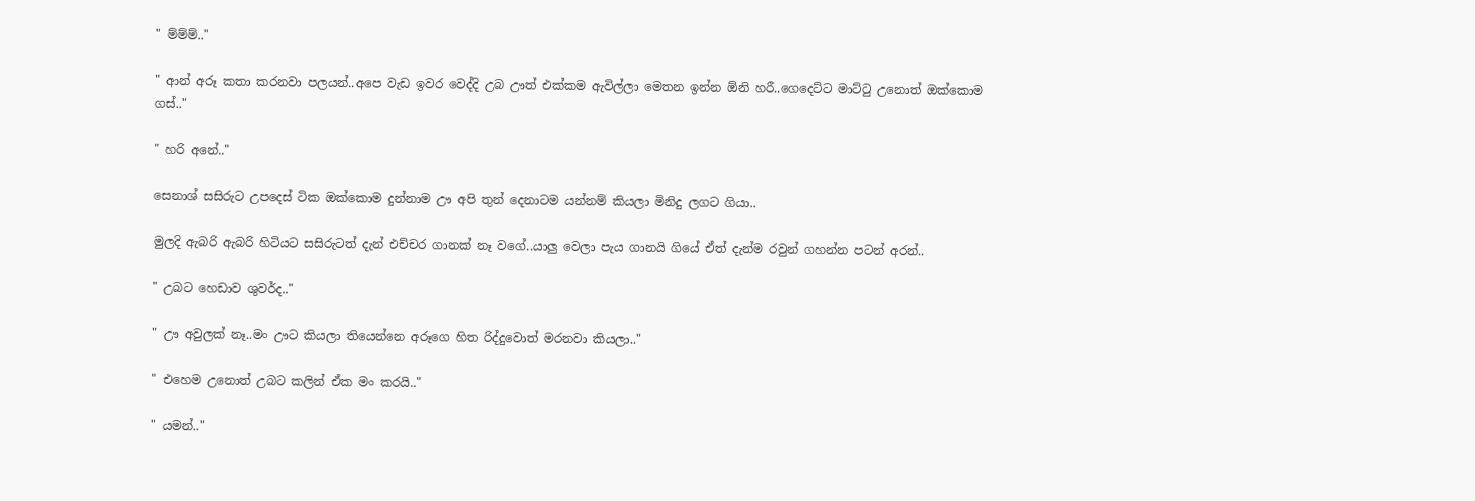" ම්ම්ම්.."

" ආන් අරූ කතා කරනවා පලයන්..අපෙ වැඩ ඉවර වෙද්දි උබ ඌත් එක්කම ඇවිල්ලා මෙතන ඉන්න ඕනි හරී..ගෙදෙට්ට මාට්ටු උනොත් ඔක්කොම ගස්.."

" හරි අනේ.."

සෙනාශ් සසිරුට උපදෙස් ටික ඔක්කොම දුන්නාම ඌ අපි තුන් දෙනාටම යන්නම් කියලා මිනිදු ලගට ගියා..

මුලදි ඇබරි ඇබරි හිටියට සසිරුටත් දැන් එච්චර ගානක් නෑ වගේ..යාලු වෙලා පැය ගානයි ගියේ ඒත් දැන්ම රවුන් ගහන්න පටන් අරන්..

" උබට හෙඩාව ශුවර්ද.."

" ඌ අවුලක් නෑ..මං ඌට කියලා තියෙන්නෙ අරූගෙ හිත රිද්දුවොත් මරනවා කියලා.."

" එහෙම උනොත් උබට කලින් ඒක මං කරයි.."

" යමන්.."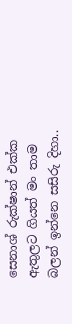සෙනාශ් රුක්ෂාන් එක්ක ඇතුලට ගියත් මං තාම බලන් ඉන්නෙ සසිරු දිහා..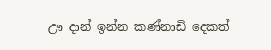ඌ දාන් ඉන්න කණ්නාඩි දෙකත්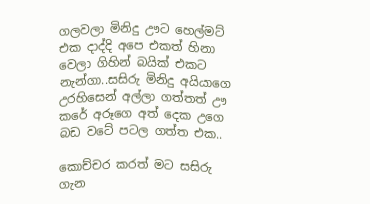ගලවලා මිනිදු ඌට හෙල්මට් එක දාද්දි අපෙ එකත් හිනා වෙලා ගිහින් බයික් එකට නැන්ගා..සසිරු මිනිදු අයියාගෙ උරහිසෙන් අල්ලා ගත්තත් ඌ කරේ අරූගෙ අත් දෙක උගෙ බඩ වටේ පටල ගත්ත එක..

කොච්චර කරත් මට සසිරු ගැන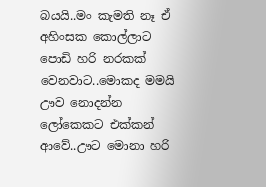බයයි..මං කැමති නෑ ඒ අහිංසක කොල්ලාට පොඩි හරි නරකක් වෙනවාට..මොකද මමයි ඌව නොදන්න ලෝකෙකට එක්කන් ආවේ..ඌට මොනා හරි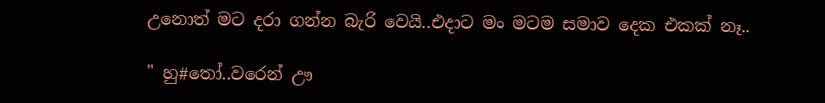උනොත් මට දරා ගන්න බැරි වෙයි..එදාට මං මටම සමාව දෙක එකක් නෑ..

" හු#තෝ..වරෙන් ඌ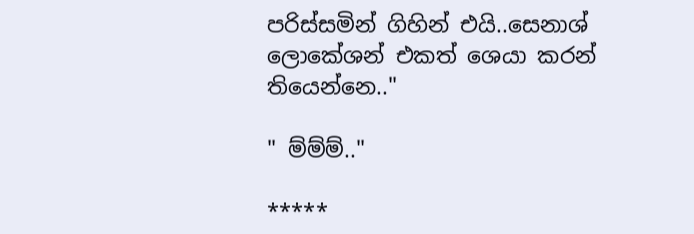පරිස්සමින් ගිහින් එයි..සෙනාශ් ලොකේශන් එකත් ශෙයා කරන් තියෙන්නෙ.."

" ම්ම්ම්.."

*****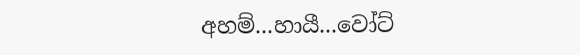අහම්...හායී...වෝට්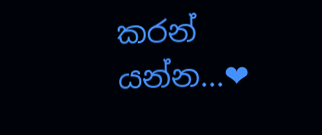කරන් යන්න...❤